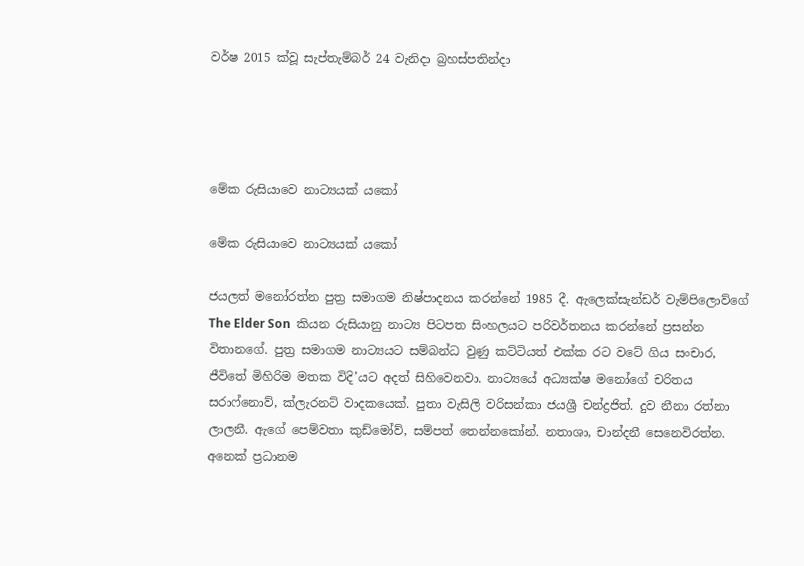වර්ෂ 2015 ක්වූ සැප්තැම්බර් 24 වැනිදා බ්‍රහස්පතින්දා




මේක රුසියාවෙ නාට්‍යයක් යකෝ

මේක රුසියාවෙ නාට්‍යයක් යකෝ

ජයලත් මනෝරත්න පුත්‍ර සමාගම නිෂ්පාදනය කරන්නේ 1985 දී. ඇලෙක්සැන්ඩර් වැම්පිලොව්ගේ The Elder Son  කියන රුසියානු නාට්‍ය පිටපත සිංහලයට පරිවර්තනය කරන්නේ ප්‍රසන්න විතානගේ. පුත්‍ර සමාගම නාට්‍යයට සම්බන්ධ වුණු කට්ටියත් එක්ක රට වටේ ගිය සංචාර, ජීවිතේ මිහිරිම මතක විදි’යට අදත් සිහිවෙනවා. නාට්‍යයේ අධ්‍යක්ෂ මනෝගේ චරිතය සරාෆ්නොව්, ක්ලැරනට් වාදකයෙක්. පුතා වැසිලි වරිසන්කා ජයශ්‍රී චන්ද්‍රජිත්. දුව නීනා රත්නා ලාලනී. ඇගේ පෙම්වතා කුඩ්මෝව්, සම්පත් තෙන්නකෝන්. නතාශා, චාන්දනී සෙනෙවිරත්න. අනෙක් ප්‍රධානම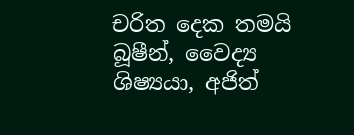චරිත දෙක තමයි බූෂීන්, වෛද්‍ය ශිෂ්‍යයා, අජිත්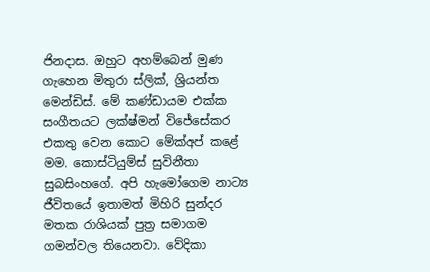ජිනදාස. ඔහුට අහම්බෙන් මුණ ගැහෙන මිතුරා ස්ලික්, ශ්‍රියන්ත මෙන්ඩිස්. මේ කණ්ඩායම එක්ක සංගීතයට ලක්ෂ්මන් විජේසේකර එකතු වෙන කොට මේක්අප් කළේ මම. කොස්ටියුම්ස් සුවිනීතා සුබසිංහගේ. අපි හැමෝගෙම නාට්‍ය ජීවිතයේ ඉතාමත් මිහිරි සුන්දර මතක රාශියක් පුත්‍ර සමාගම ගමන්වල තියෙනවා. වේදිකා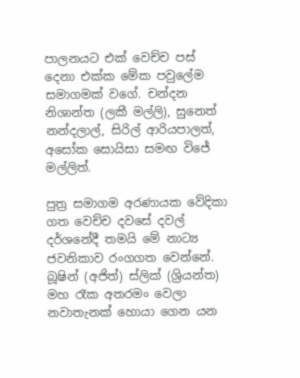පාලනයට එක් වෙච්ච පස් දෙනා එක්ක මේක පවුලේම සමාගමක් වගේ. චන්දන නිශාන්ත (ලකී මල්ලි), සුනෙත් නන්දලාල්, සිරිල් ආරියපාලත්, අසෝක සොයිසා සමඟ විජේ මල්ලිත්.

පුත්‍ර සමාගම අරණායක වේදිකා ගත වෙච්ච දවසේ දවල් දර්ශනේදී තමයි මේ නාට්‍ය ජවනිකාව රංගගත වෙන්නේ. බූෂින් (අජිත්) ස්ලික් (ශ්‍රියන්ත) මහ රෑක අතරමං වෙලා නවාතැනක් හොයා ගෙන යන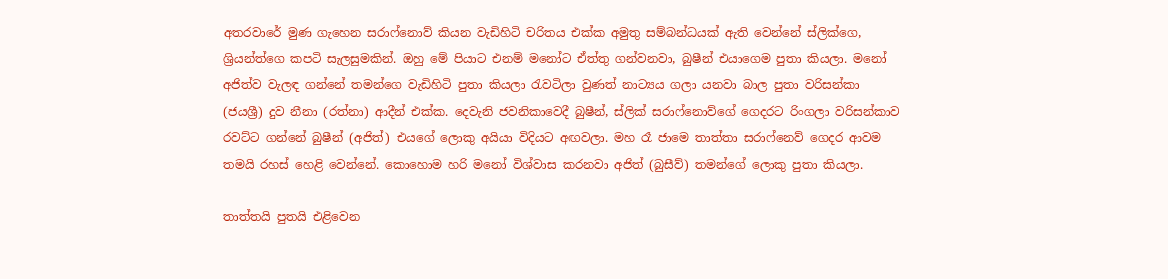අතරවාරේ මුණ ගැහෙන සරාෆ්නොව් කියන වැඩිහිටි චරිතය එක්ක අමුතු සම්බන්ධයක් ඇති වෙන්නේ ස්ලික්ගෙ, ශ්‍රියන්ත්ගෙ කපටි සැලසුමකින්. ඔහු මේ පියාට එනම් මනෝට ඒත්තු ගන්වනවා, බුෂීන් එයාගෙම පුතා කියලා. මනෝ අජිත්ව වැලඳ ගන්නේ තමන්ගෙ වැඩිහිටි පුතා කියලා රැවටිලා වුණත් නාට්‍යය ගලා යනවා බාල පුතා වරිසන්කා (ජයශ්‍රී) දුව නීනා (රත්නා) ආදීන් එක්ක. දෙවැනි ජවනිකාවෙදී බුෂීන්, ස්ලික් සරාෆ්නොව්ගේ ගෙදරට රිංගලා වරිසන්කාව රවට්ට ගන්නේ බුෂීන් (අජිත්) එයගේ ලොකු අයියා විදියට අඟවලා. මහ රෑ ජාමෙ තාත්තා සරාෆ්නෙව් ගෙදර ආවම තමයි රහස් හෙළි වෙන්නේ. කොහොම හරි මනෝ විශ්වාස කරනවා අජිත් (බුසීව්) තමන්ගේ ලොකු පුතා කියලා.

තාත්තයි පුතයි එළිවෙන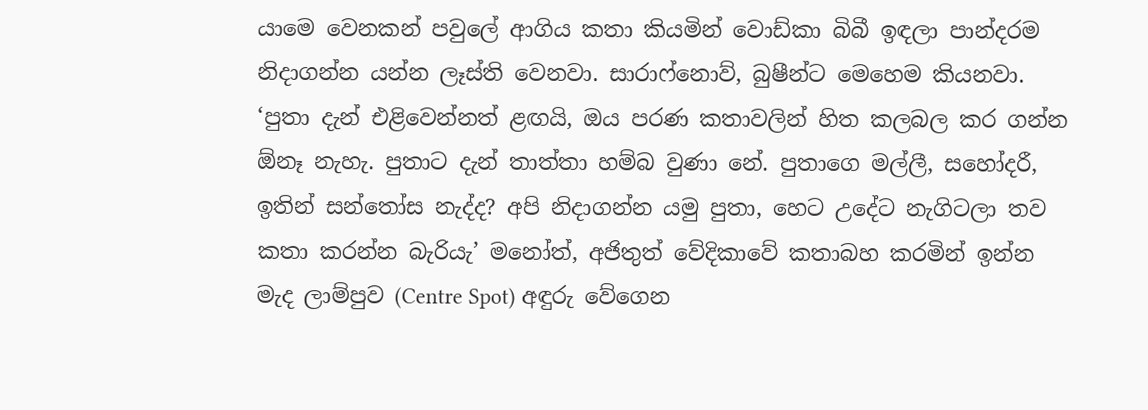යාමෙ වෙනකන් පවුලේ ආගිය කතා කියමින් වොඩ්කා බිබී ඉඳලා පාන්දරම නිදාගන්න යන්න ලෑස්ති වෙනවා. සාරාෆ්නොව්, බුෂීන්ට මෙහෙම කියනවා. ‘පුතා දැන් එළිවෙන්නත් ළඟයි, ඔය පරණ කතාවලින් හිත කලබල කර ගන්න ඕනෑ නැහැ. පුතාට දැන් තාත්තා හම්බ වුණා නේ. පුතාගෙ මල්ලී, සහෝදරී, ඉතින් සන්තෝස නැද්ද? අපි නිදාගන්න යමු පුතා, හෙට උදේට නැගිටලා තව කතා කරන්න බැරියැ’ මනෝත්, අජිතුත් වේදිකාවේ කතාබහ කරමින් ඉන්න මැද ලාම්පුව (Centre Spot) අඳුරු වේගෙන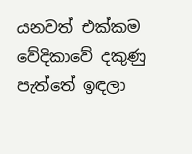යනවත් එක්කම වේදිකාවේ දකුණු පැත්තේ ඉඳලා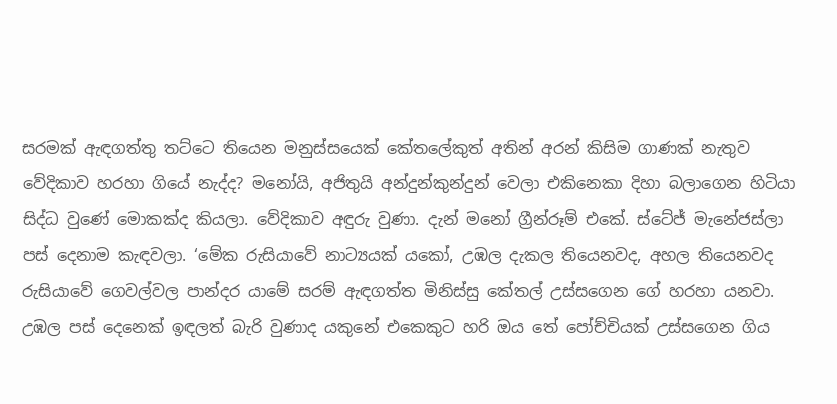සරමක් ඇඳගත්තු තට්ටෙ තියෙන මනුස්සයෙක් කේතලේකුත් අතින් අරන් කිසිම ගාණක් නැතුව වේදිකාව හරහා ගියේ නැද්ද? මනෝයි, අජිතුයි අන්දුන්කුන්දුන් වෙලා එකිනෙකා දිහා බලාගෙන හිටියා සිද්ධ වුණේ මොකක්ද කියලා. වේදිකාව අඳුරු වුණා. දැන් මනෝ ග්‍රීන්රූම් එකේ. ස්ටේජ් මැනේජස්ලා පස් දෙනාම කැඳවලා. ‘මේක රුසියාවේ නාට්‍යයක් යකෝ, උඹල දැකල තියෙනවද, අහල තියෙනවද රුසියාවේ ගෙවල්වල පාන්දර යාමේ සරම් ඇඳගත්ත මිනිස්සු කේතල් උස්සගෙන ගේ හරහා යනවා. උඹල පස් දෙනෙක් ඉඳලත් බැරි වුණාද යකුනේ එකෙකුට හරි ඔය තේ පෝච්චියක් උස්සගෙන ගිය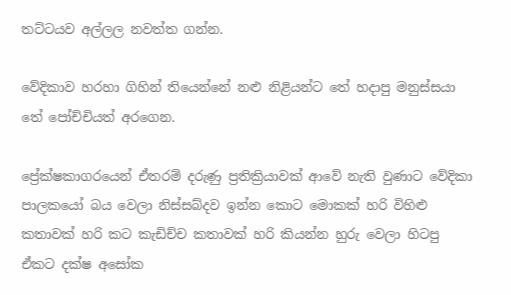තට්ටයව අල්ලල නවත්ත ගන්න.

වේදිකාව හරහා ගිහින් තියෙන්නේ නළු නිළියන්ට තේ හදාපු මනුස්සයා තේ පෝච්චියත් අරගෙන.

ප්‍රේක්ෂකාගරයෙන් ඒතරම් දරුණු ප්‍රතික්‍රියාවක් ආවේ නැති වුණාට වේදිකා පාලකයෝ බය වෙලා නිස්සබ්දව ඉන්න කොට මොකක් හරි විහිළු කතාවක් හරි කට කැඩිච්ච කතාවක් හරි කියන්න හුරු වෙලා හිටපු ඒකට දක්ෂ අසෝක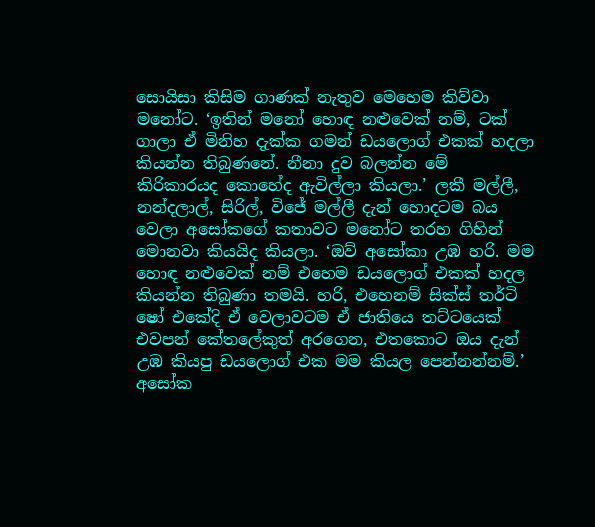සොයිසා කිසිම ගාණක් නැතුව මෙහෙම කිව්වා මනෝට. ‘ඉතින් මනෝ හොඳ නළුවෙක් නම්, ටක් ගාලා ඒ මිනිහ දැක්ක ගමන් ඩයලොග් එකක් හදලා කියන්න තිබුණනේ. නීනා දුව බලන්න මේ කිරිකාරයද කොහේද ඇවිල්ලා කියලා.’ ලකී මල්ලී, නන්දලාල්, සිරිල්, විජේ මල්ලී දැන් හොදටම බය වෙලා අසෝකගේ කතාවට මනෝට තරහ ගිහින් මොනවා කියයිද කියලා. ‘ඔව් අසෝකා උඹ හරි. මම හොඳ නළුවෙක් නම් එහෙම ඩයලොග් එකක් හදල කියන්න තිබුණා තමයි. හරි, එහෙනම් සික්ස් තර්ටි ෂෝ එකේදි ඒ වෙලාවටම ඒ ජාතියෙ තට්ටයෙක් එවපන් කේතලේකුත් අරගෙන, එතකොට ඔය දැන් උඹ කියපු ඩයලොග් එක මම කියල පෙන්නන්නම්.’ අසෝක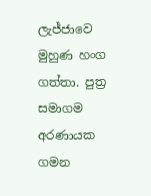ලැජ්ජාවෙ මුහුණ හංග ගත්තා. පුත්‍ර සමාගම අරණායක ගමන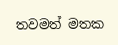තවමත් මතක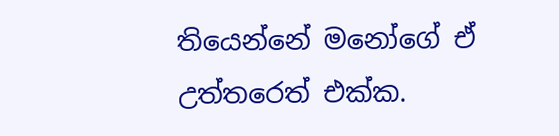තියෙන්නේ මනෝගේ ඒ උත්තරෙත් එක්ක.